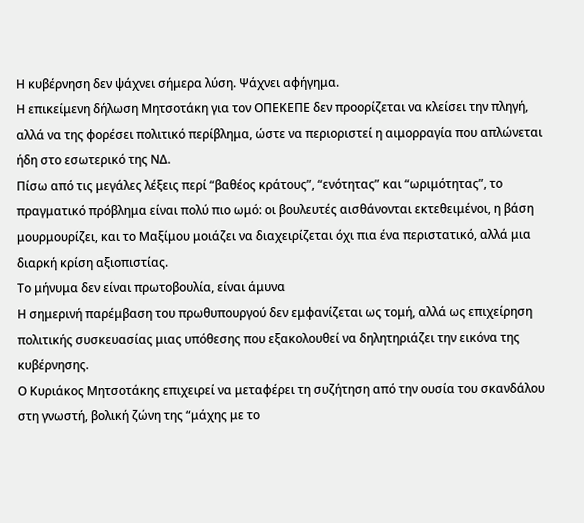Η κυβέρνηση δεν ψάχνει σήμερα λύση. Ψάχνει αφήγημα.
Η επικείμενη δήλωση Μητσοτάκη για τον ΟΠΕΚΕΠΕ δεν προορίζεται να κλείσει την πληγή, αλλά να της φορέσει πολιτικό περίβλημα, ώστε να περιοριστεί η αιμορραγία που απλώνεται ήδη στο εσωτερικό της ΝΔ.
Πίσω από τις μεγάλες λέξεις περί “βαθέος κράτους”, “ενότητας” και “ωριμότητας”, το πραγματικό πρόβλημα είναι πολύ πιο ωμό: οι βουλευτές αισθάνονται εκτεθειμένοι, η βάση μουρμουρίζει, και το Μαξίμου μοιάζει να διαχειρίζεται όχι πια ένα περιστατικό, αλλά μια διαρκή κρίση αξιοπιστίας.
Το μήνυμα δεν είναι πρωτοβουλία, είναι άμυνα
Η σημερινή παρέμβαση του πρωθυπουργού δεν εμφανίζεται ως τομή, αλλά ως επιχείρηση πολιτικής συσκευασίας μιας υπόθεσης που εξακολουθεί να δηλητηριάζει την εικόνα της κυβέρνησης.
Ο Κυριάκος Μητσοτάκης επιχειρεί να μεταφέρει τη συζήτηση από την ουσία του σκανδάλου στη γνωστή, βολική ζώνη της “μάχης με το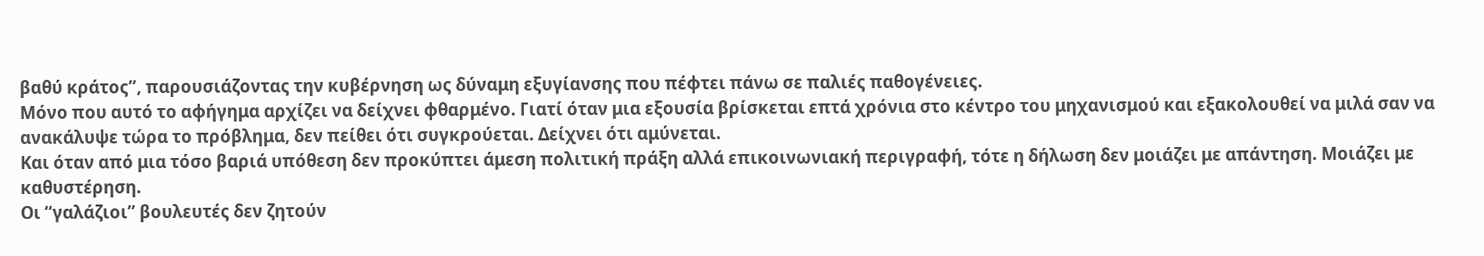βαθύ κράτος”, παρουσιάζοντας την κυβέρνηση ως δύναμη εξυγίανσης που πέφτει πάνω σε παλιές παθογένειες.
Μόνο που αυτό το αφήγημα αρχίζει να δείχνει φθαρμένο. Γιατί όταν μια εξουσία βρίσκεται επτά χρόνια στο κέντρο του μηχανισμού και εξακολουθεί να μιλά σαν να ανακάλυψε τώρα το πρόβλημα, δεν πείθει ότι συγκρούεται. Δείχνει ότι αμύνεται.
Και όταν από μια τόσο βαριά υπόθεση δεν προκύπτει άμεση πολιτική πράξη αλλά επικοινωνιακή περιγραφή, τότε η δήλωση δεν μοιάζει με απάντηση. Μοιάζει με καθυστέρηση.
Οι “γαλάζιοι” βουλευτές δεν ζητούν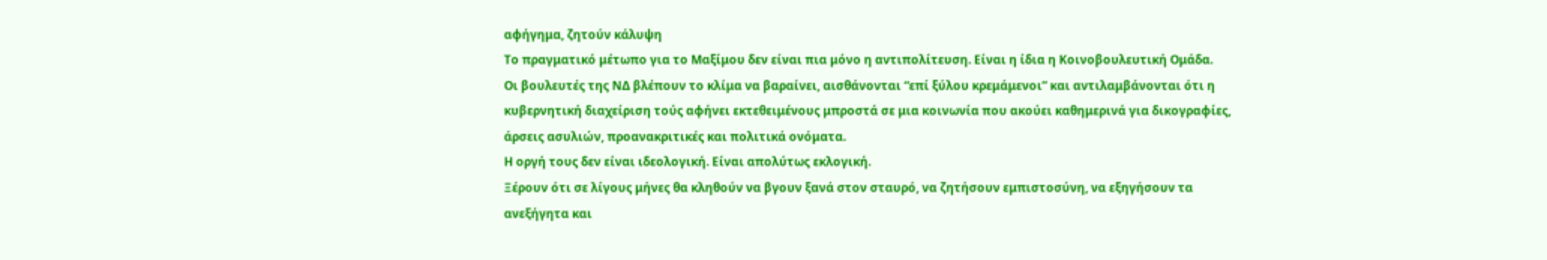αφήγημα, ζητούν κάλυψη
Το πραγματικό μέτωπο για το Μαξίμου δεν είναι πια μόνο η αντιπολίτευση. Είναι η ίδια η Κοινοβουλευτική Ομάδα.
Οι βουλευτές της ΝΔ βλέπουν το κλίμα να βαραίνει, αισθάνονται “επί ξύλου κρεμάμενοι” και αντιλαμβάνονται ότι η κυβερνητική διαχείριση τούς αφήνει εκτεθειμένους μπροστά σε μια κοινωνία που ακούει καθημερινά για δικογραφίες, άρσεις ασυλιών, προανακριτικές και πολιτικά ονόματα.
Η οργή τους δεν είναι ιδεολογική. Είναι απολύτως εκλογική.
Ξέρουν ότι σε λίγους μήνες θα κληθούν να βγουν ξανά στον σταυρό, να ζητήσουν εμπιστοσύνη, να εξηγήσουν τα ανεξήγητα και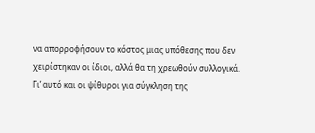να απορροφήσουν το κόστος μιας υπόθεσης που δεν χειρίστηκαν οι ίδιοι, αλλά θα τη χρεωθούν συλλογικά.
Γι’ αυτό και οι ψίθυροι για σύγκληση της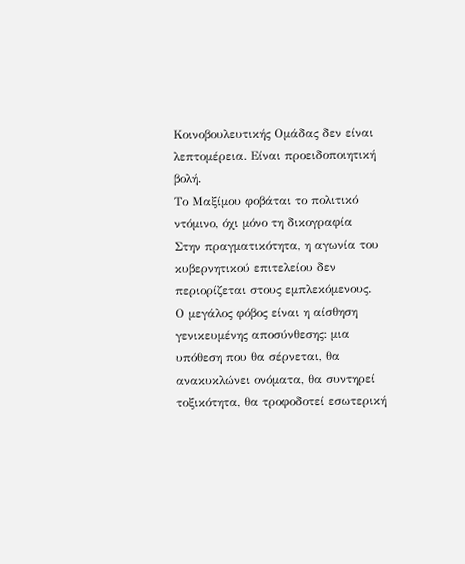Κοινοβουλευτικής Ομάδας δεν είναι λεπτομέρεια. Είναι προειδοποιητική βολή.
Το Μαξίμου φοβάται το πολιτικό ντόμινο, όχι μόνο τη δικογραφία
Στην πραγματικότητα, η αγωνία του κυβερνητικού επιτελείου δεν περιορίζεται στους εμπλεκόμενους.
Ο μεγάλος φόβος είναι η αίσθηση γενικευμένης αποσύνθεσης: μια υπόθεση που θα σέρνεται, θα ανακυκλώνει ονόματα, θα συντηρεί τοξικότητα, θα τροφοδοτεί εσωτερική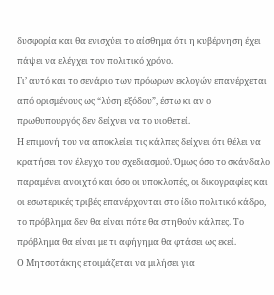δυσφορία και θα ενισχύει το αίσθημα ότι η κυβέρνηση έχει πάψει να ελέγχει τον πολιτικό χρόνο.
Γι’ αυτό και το σενάριο των πρόωρων εκλογών επανέρχεται από ορισμένους ως “λύση εξόδου”, έστω κι αν ο πρωθυπουργός δεν δείχνει να το υιοθετεί.
Η επιμονή του να αποκλείει τις κάλπες δείχνει ότι θέλει να κρατήσει τον έλεγχο του σχεδιασμού. Όμως όσο το σκάνδαλο παραμένει ανοιχτό και όσο οι υποκλοπές, οι δικογραφίες και οι εσωτερικές τριβές επανέρχονται στο ίδιο πολιτικό κάδρο, το πρόβλημα δεν θα είναι πότε θα στηθούν κάλπες. Το πρόβλημα θα είναι με τι αφήγημα θα φτάσει ως εκεί.
Ο Μητσοτάκης ετοιμάζεται να μιλήσει για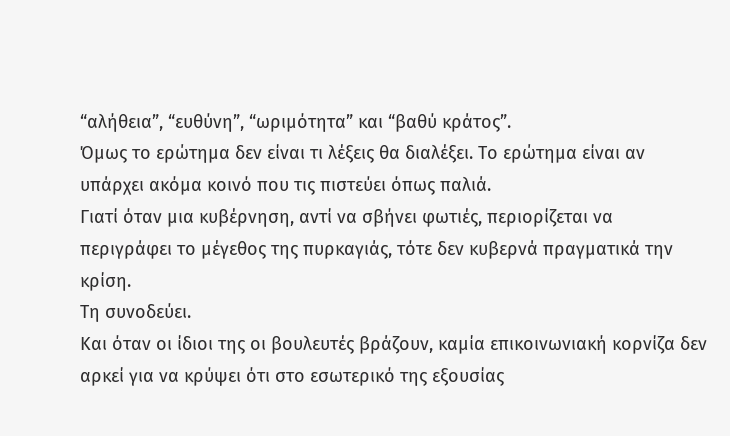“αλήθεια”, “ευθύνη”, “ωριμότητα” και “βαθύ κράτος”.
Όμως το ερώτημα δεν είναι τι λέξεις θα διαλέξει. Το ερώτημα είναι αν υπάρχει ακόμα κοινό που τις πιστεύει όπως παλιά.
Γιατί όταν μια κυβέρνηση, αντί να σβήνει φωτιές, περιορίζεται να περιγράφει το μέγεθος της πυρκαγιάς, τότε δεν κυβερνά πραγματικά την κρίση.
Τη συνοδεύει.
Και όταν οι ίδιοι της οι βουλευτές βράζουν, καμία επικοινωνιακή κορνίζα δεν αρκεί για να κρύψει ότι στο εσωτερικό της εξουσίας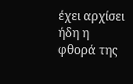έχει αρχίσει ήδη η φθορά της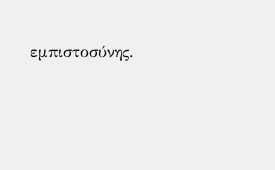εμπιστοσύνης.